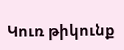Կուռ թիկունք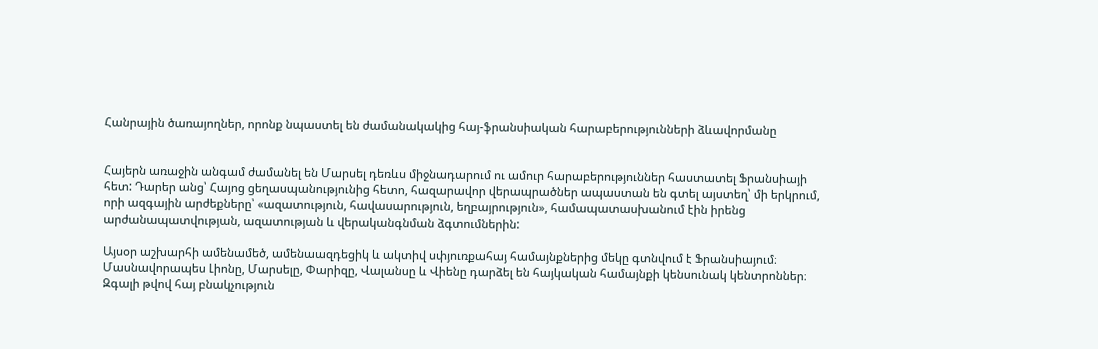Հանրային ծառայողներ, որոնք նպաստել են ժամանակակից հայ-ֆրանսիական հարաբերությունների ձևավորմանը


Հայերն առաջին անգամ ժամանել են Մարսել դեռևս միջնադարում ու ամուր հարաբերություններ հաստատել Ֆրանսիայի հետ: Դարեր անց՝ Հայոց ցեղասպանությունից հետո, հազարավոր վերապրածներ ապաստան են գտել այստեղ՝ մի երկրում, որի ազգային արժեքները՝ «ազատություն, հավասարություն, եղբայրություն», համապատասխանում էին իրենց արժանապատվության, ազատության և վերականգնման ձգտումներին:

Այսօր աշխարհի ամենամեծ, ամենաազդեցիկ և ակտիվ սփյուռքահայ համայնքներից մեկը գտնվում է Ֆրանսիայում։ Մասնավորապես Լիոնը, Մարսելը, Փարիզը, Վալանսը և Վիենը դարձել են հայկական համայնքի կենսունակ կենտրոններ։ Զգալի թվով հայ բնակչություն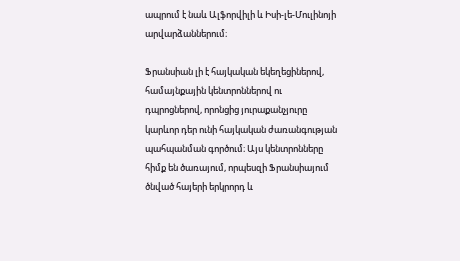ապրում է նաև Ալֆորվիլի և Իսի-լե-Մուլինոյի արվարձաններում։

Ֆրանսիան լի է հայկական եկեղեցիներով, համայնքային կենտրոններով ու դպրոցներով, որոնցից յուրաքանչյուրը կարևոր դեր ունի հայկական ժառանգության պահպանման գործում։ Այս կենտրոնները հիմք են ծառայում, որպեսզի Ֆրանսիայում ծնված հայերի երկրորդ և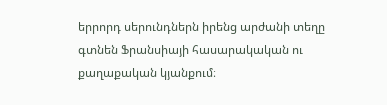երրորդ սերունդներն իրենց արժանի տեղը գտնեն Ֆրանսիայի հասարակական ու քաղաքական կյանքում։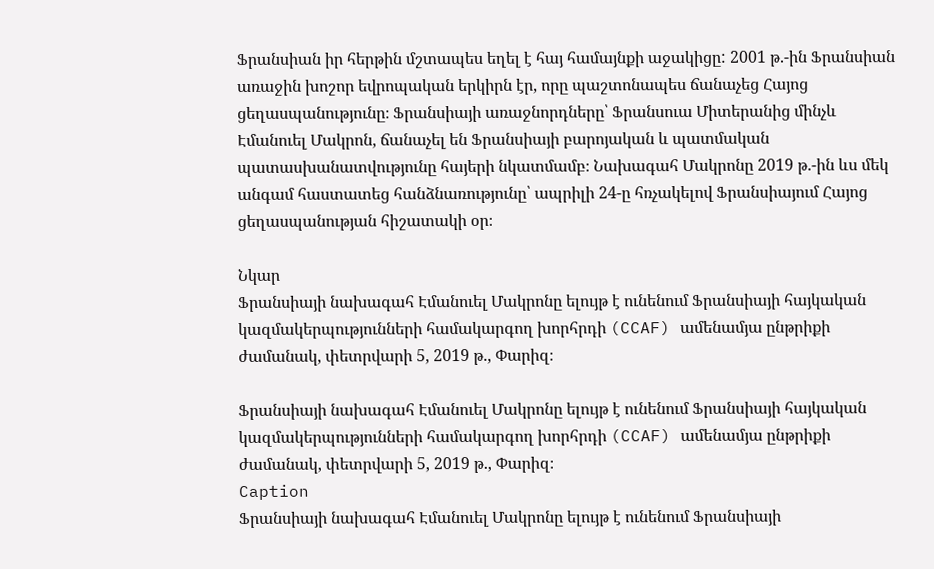Ֆրանսիան իր հերթին մշտապես եղել է հայ համայնքի աջակիցը: 2001 թ.-ին Ֆրանսիան առաջին խոշոր եվրոպական երկիրն էր, որը պաշտոնապես ճանաչեց Հայոց ցեղասպանությունը։ Ֆրանսիայի առաջնորդները՝ Ֆրանսուա Միտերանից մինչև Էմանուել Մակրոն, ճանաչել են Ֆրանսիայի բարոյական և պատմական պատասխանատվությունը հայերի նկատմամբ։ Նախագահ Մակրոնը 2019 թ.-ին ևս մեկ անգամ հաստատեց հանձնառությունը՝ ապրիլի 24-ը հռչակելով Ֆրանսիայում Հայոց ցեղասպանության հիշատակի օր։

Նկար
Ֆրանսիայի նախագահ Էմանուել Մակրոնը ելույթ է ունենում Ֆրանսիայի հայկական կազմակերպությունների համակարգող խորհրդի (CCAF) ամենամյա ընթրիքի ժամանակ, փետրվարի 5, 2019 թ., Փարիզ։

Ֆրանսիայի նախագահ Էմանուել Մակրոնը ելույթ է ունենում Ֆրանսիայի հայկական կազմակերպությունների համակարգող խորհրդի (CCAF) ամենամյա ընթրիքի ժամանակ, փետրվարի 5, 2019 թ., Փարիզ։
Caption
Ֆրանսիայի նախագահ Էմանուել Մակրոնը ելույթ է ունենում Ֆրանսիայի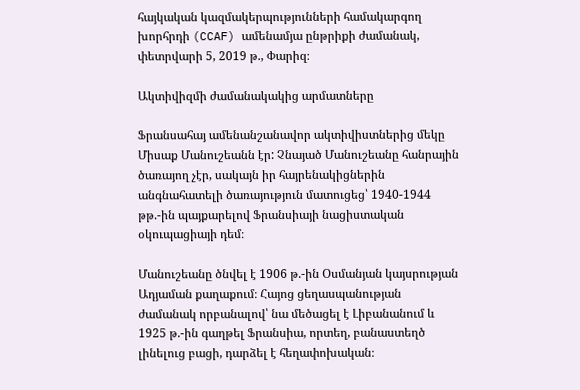հայկական կազմակերպությունների համակարգող խորհրդի (CCAF) ամենամյա ընթրիքի ժամանակ, փետրվարի 5, 2019 թ., Փարիզ։

Ակտիվիզմի ժամանակակից արմատները

Ֆրանսահայ ամենանշանավոր ակտիվիստներից մեկը Միսաք Մանուշեանն էր: Չնայած Մանուշեանը հանրային ծառայող չէր, սակայն իր հայրենակիցներին անգնահատելի ծառայություն մատուցեց՝ 1940-1944 թթ.-ին պայքարելով Ֆրանսիայի նացիստական օկուպացիայի դեմ։

Մանուշեանը ծնվել է 1906 թ.-ին Օսմանյան կայսրության Ադյաման քաղաքում։ Հայոց ցեղասպանության ժամանակ որբանալով՝ նա մեծացել է Լիբանանում և 1925 թ.-ին գաղթել Ֆրանսիա, որտեղ, բանաստեղծ լինելուց բացի, դարձել է հեղափոխական։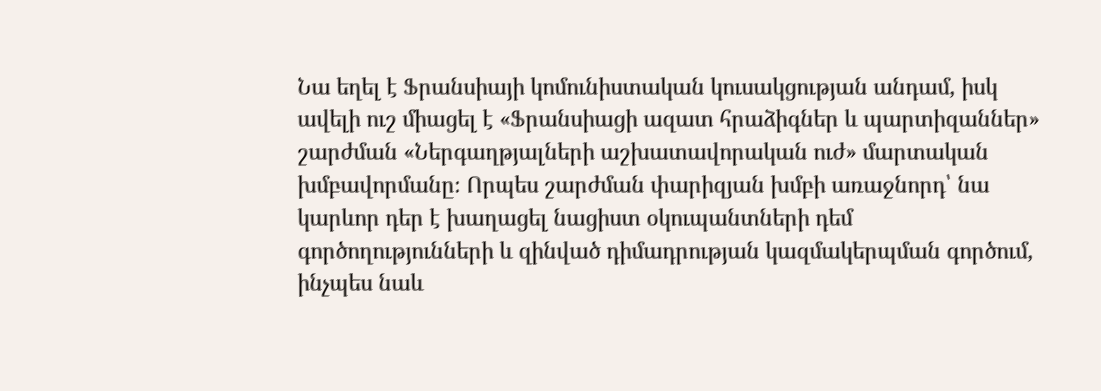Նա եղել է Ֆրանսիայի կոմունիստական կուսակցության անդամ, իսկ ավելի ուշ միացել է «Ֆրանսիացի ազատ հրաձիգներ և պարտիզաններ» շարժման «Ներգաղթյալների աշխատավորական ուժ» մարտական խմբավորմանը։ Որպես շարժման փարիզյան խմբի առաջնորդ՝ նա կարևոր դեր է խաղացել նացիստ օկուպանտների դեմ գործողությունների և զինված դիմադրության կազմակերպման գործում, ինչպես նաև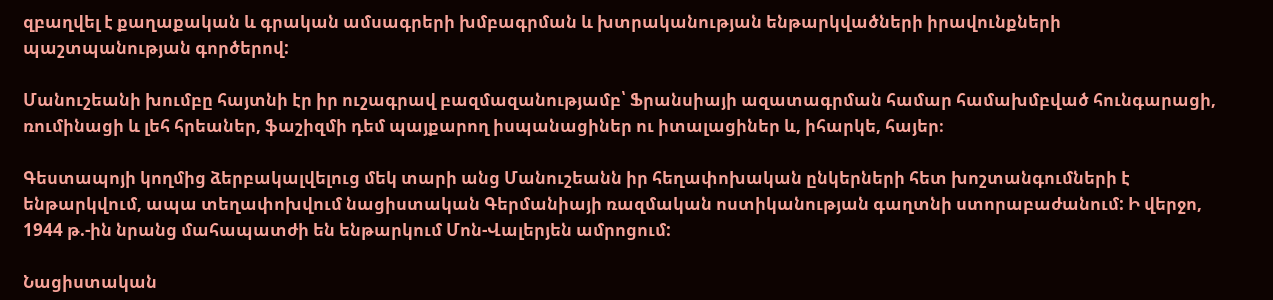զբաղվել է քաղաքական և գրական ամսագրերի խմբագրման և խտրականության ենթարկվածների իրավունքների պաշտպանության գործերով:

Մանուշեանի խումբը հայտնի էր իր ուշագրավ բազմազանությամբ՝ Ֆրանսիայի ազատագրման համար համախմբված հունգարացի, ռումինացի և լեհ հրեաներ, ֆաշիզմի դեմ պայքարող իսպանացիներ ու իտալացիներ և, իհարկե, հայեր։

Գեստապոյի կողմից ձերբակալվելուց մեկ տարի անց Մանուշեանն իր հեղափոխական ընկերների հետ խոշտանգումների է ենթարկվում, ապա տեղափոխվում նացիստական Գերմանիայի ռազմական ոստիկանության գաղտնի ստորաբաժանում: Ի վերջո, 1944 թ.-ին նրանց մահապատժի են ենթարկում Մոն-Վալերյեն ամրոցում:

Նացիստական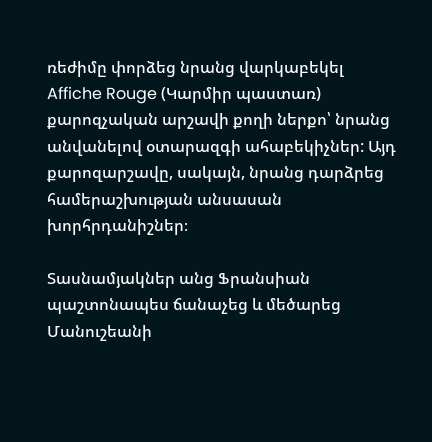ռեժիմը փորձեց նրանց վարկաբեկել Affiche Rouge (Կարմիր պաստառ) քարոզչական արշավի քողի ներքո՝ նրանց անվանելով օտարազգի ահաբեկիչներ: Այդ քարոզարշավը, սակայն, նրանց դարձրեց համերաշխության անսասան խորհրդանիշներ։

Տասնամյակներ անց Ֆրանսիան պաշտոնապես ճանաչեց և մեծարեց Մանուշեանի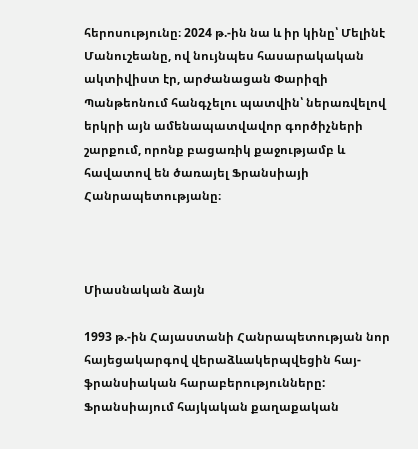հերոսությունը։ 2024 թ.-ին նա և իր կինը՝ Մելինէ Մանուշեանը, ով նույնպես հասարակական ակտիվիստ էր, արժանացան Փարիզի Պանթեոնում հանգչելու պատվին՝ ներառվելով երկրի այն ամենապատվավոր գործիչների շարքում, որոնք բացառիկ քաջությամբ և հավատով են ծառայել Ֆրանսիայի Հանրապետությանը։



Միասնական ձայն

1993 թ.-ին Հայաստանի Հանրապետության նոր հայեցակարգով վերաձևակերպվեցին հայ-ֆրանսիական հարաբերությունները: Ֆրանսիայում հայկական քաղաքական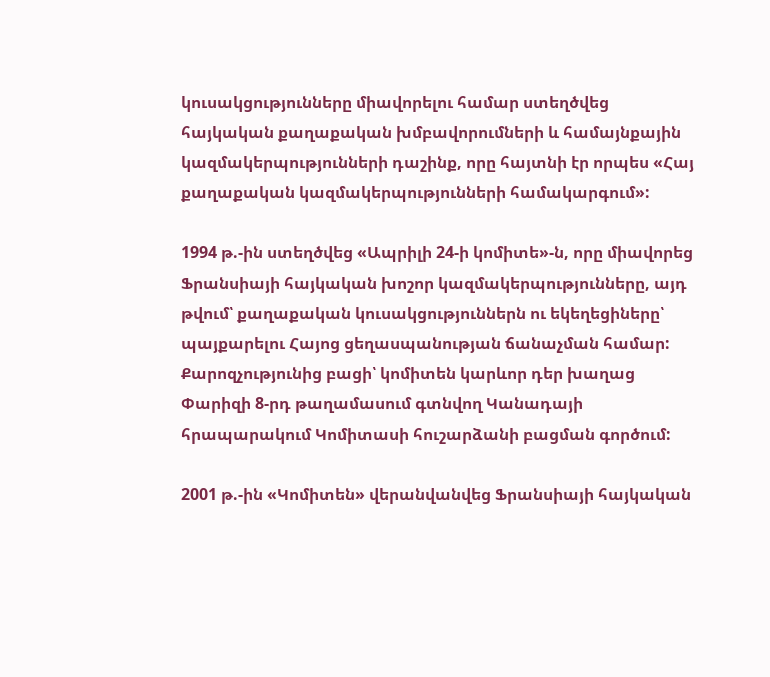կուսակցությունները միավորելու համար ստեղծվեց հայկական քաղաքական խմբավորումների և համայնքային կազմակերպությունների դաշինք, որը հայտնի էր որպես «Հայ քաղաքական կազմակերպությունների համակարգում»:

1994 թ.-ին ստեղծվեց «Ապրիլի 24-ի կոմիտե»-ն, որը միավորեց Ֆրանսիայի հայկական խոշոր կազմակերպությունները, այդ թվում՝ քաղաքական կուսակցություններն ու եկեղեցիները՝ պայքարելու Հայոց ցեղասպանության ճանաչման համար: Քարոզչությունից բացի՝ կոմիտեն կարևոր դեր խաղաց Փարիզի 8-րդ թաղամասում գտնվող Կանադայի հրապարակում Կոմիտասի հուշարձանի բացման գործում:

2001 թ.-ին «Կոմիտեն» վերանվանվեց Ֆրանսիայի հայկական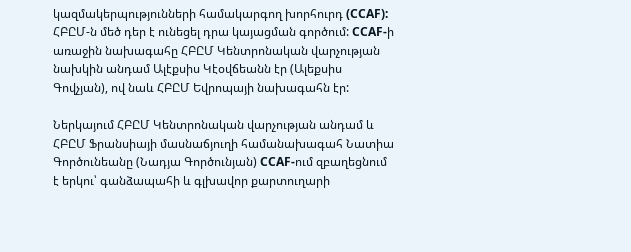կազմակերպությունների համակարգող խորհուրդ (CCAF): ՀԲԸՄ-ն մեծ դեր է ունեցել դրա կայացման գործում: CCAF-ի առաջին նախագահը ՀԲԸՄ Կենտրոնական վարչության նախկին անդամ Ալէքսիս Կէօվճեանն էր (Ալեքսիս Գովչյան), ով նաև ՀԲԸՄ Եվրոպայի նախագահն էր:

Ներկայում ՀԲԸՄ Կենտրոնական վարչության անդամ և ՀԲԸՄ Ֆրանսիայի մասնաճյուղի համանախագահ Նատիա Գործունեանը (Նադյա Գործունյան) CCAF-ում զբաղեցնում է երկու՝ գանձապահի և գլխավոր քարտուղարի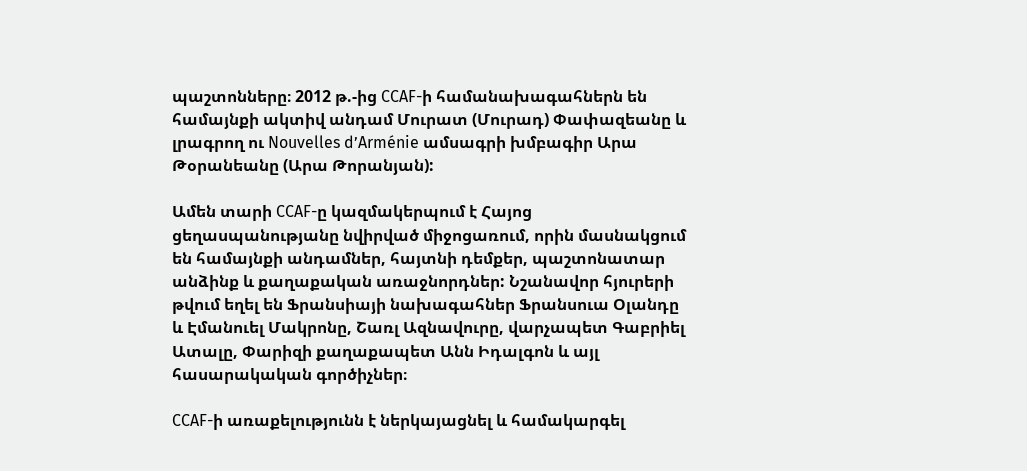պաշտոնները։ 2012 թ.-ից CCAF-ի համանախագահներն են համայնքի ակտիվ անդամ Մուրատ (Մուրադ) Փափազեանը և լրագրող ու Nouvelles d’Arménie ամսագրի խմբագիր Արա Թօրանեանը (Արա Թորանյան):

Ամեն տարի CCAF-ը կազմակերպում է Հայոց ցեղասպանությանը նվիրված միջոցառում, որին մասնակցում են համայնքի անդամներ, հայտնի դեմքեր, պաշտոնատար անձինք և քաղաքական առաջնորդներ: Նշանավոր հյուրերի թվում եղել են Ֆրանսիայի նախագահներ Ֆրանսուա Օլանդը և Էմանուել Մակրոնը, Շառլ Ազնավուրը, վարչապետ Գաբրիել Ատալը, Փարիզի քաղաքապետ Անն Իդալգոն և այլ հասարակական գործիչներ։

CCAF-ի առաքելությունն է ներկայացնել և համակարգել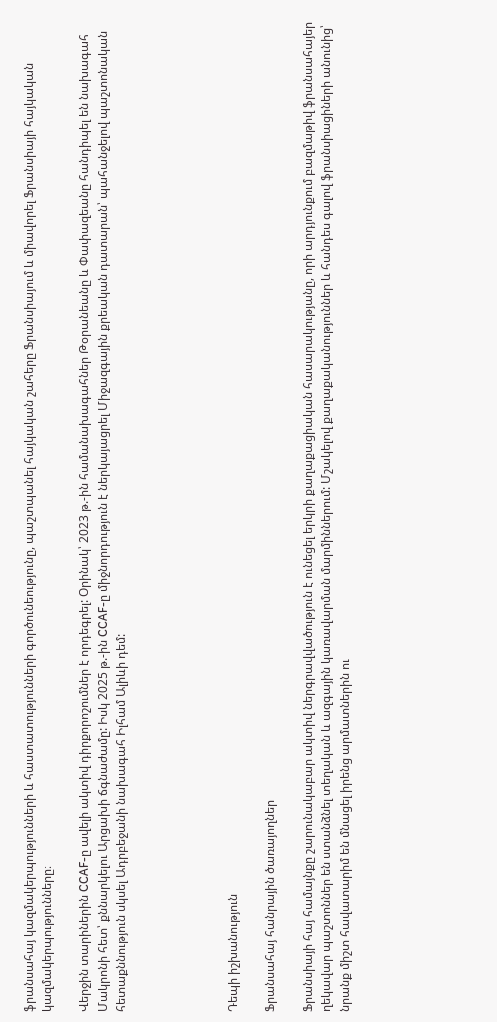ֆրանսահայ կազմակերպությունների և հաստատությունների գործունեությունը, պաշտպանել հայկական շահերը Ֆրանսիայում և միավորել Ֆրանսիայի հայկական կազմակերպությունները։

Վերջին տարիներին CCAF-ը ավելի ակտիվ դիրքորոշումներ է որդեգրել: Օրինակ՝ 2023 թ.-ին համանախագահներ Թօրանեանը և Փափազեանը հանդիպել են նախագահ Մակրոնի հետ՝ քննարկելու Արցախի ճգնաժամը: Իսկ 2025 թ.-ին CCAF-ը միջնորդություն է ներկայացրել Միջազգային քրեական դատարան՝ պահանջելով պաշտոնական հետաքննություն սկսել Ադրբեջանի նախագահ Իլհամ Ալիևի դեմ:





Դեպի իշխանություն

Ֆրանսահայ հանրային ծառայողներ

Ֆրանսիայի հայ համայնքը շարունակաբար ակտիվ ներգրավվածություն է ունեցել երկրի քաղաքացիական հասարակությանը, որի արդյունքում բազմաթիվ ֆրանսահայեր ղեկավար պաշտոններ են ստանձնել տեղական և ազգային կառավարման մարմիններում: Մշակելով քաղաքականություններ և հանդես գալով ֆրանսիացիների անունից՝ նրանք միշտ հավատարիմ են մնացել իրենց արմատներին ու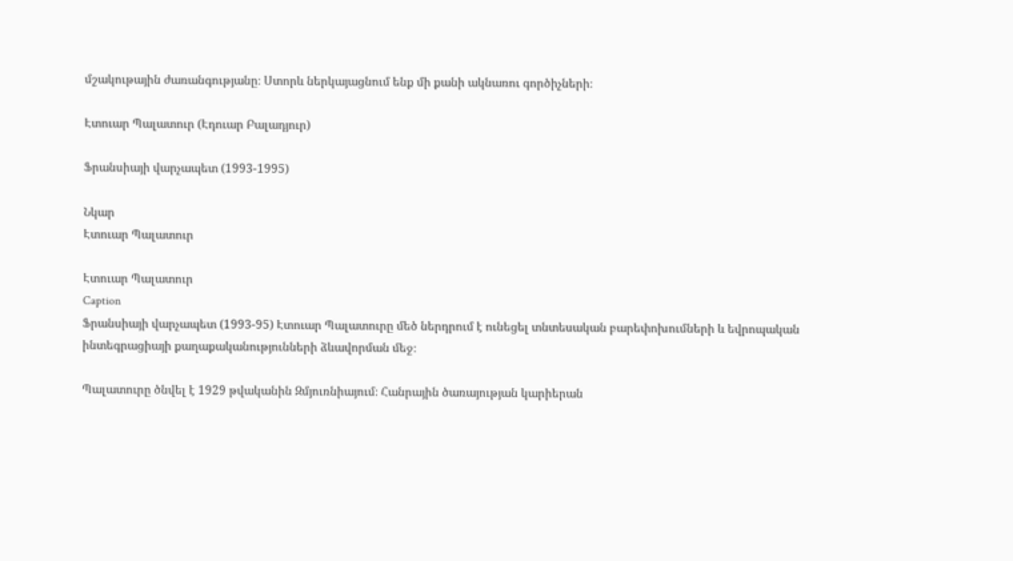մշակութային ժառանգությանը։ Ստորև ներկայացնում ենք մի քանի ակնառու գործիչների։

Էտուար Պալատուր (Էդուար Բալադյուր)

Ֆրանսիայի վարչապետ (1993-1995)

Նկար
Էտուար Պալատուր

Էտուար Պալատուր
Caption
Ֆրանսիայի վարչապետ (1993-95) Էտուար Պալատուրը մեծ ներդրում է ունեցել տնտեսական բարեփոխումների և եվրոպական ինտեգրացիայի քաղաքականությունների ձևավորման մեջ։

Պալատուրը ծնվել է 1929 թվականին Զմյուռնիայում։ Հանրային ծառայության կարիերան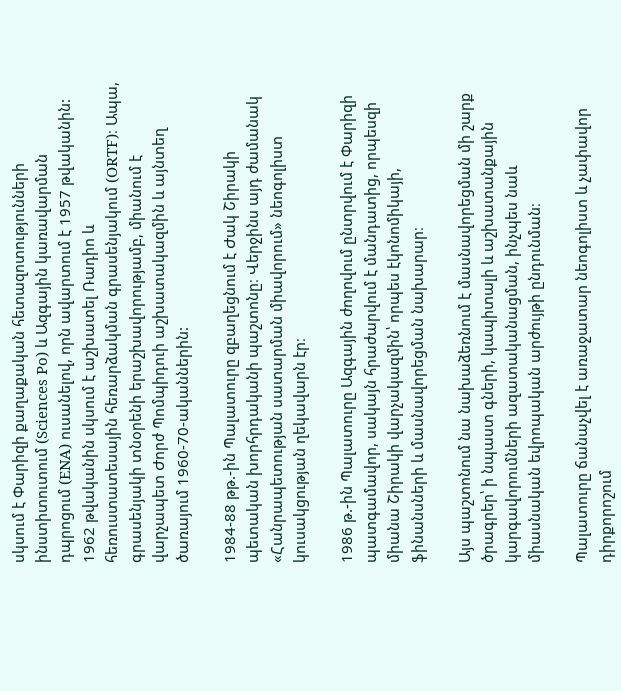սկսում է Փարիզի քաղաքական հետազոտությունների ինստիտուտում (Sciences Po) և Ազգային կառավարման դպրոցում (ENA) ուսանելով, որն ավարտում է 1957 թվականին: 1962 թվականին սկսում է աշխատել Ռադիո և հեռուստատեսային հեռարձակման գրասենյակում (ORTF)։ Ապա, գրասենյակի տնօրենի երաշխավորությամբ, միանում է վարչապետ Ժորժ Պոմպիդուի աշխատակազմին և այնտեղ ծառայում 1960-70-ականներին:

1984-88 թթ.-ին Պալատուրը զբաղեցնում է Ժակ Շիրակի պետական խորհրդականի պաշտոնը։ Վերջինս այդ ժամանակ «Հանրապետության սատարման միավորում» նեոգոլիստ կուսակցության ղեկավարն էր։

1986 թ.-ին Պալատուրը Ազգային ժողովում ընտրվում է Փարիզի պատգամավոր, սակայն հրաժարվում է մանդատից, որպեսզի միանա Շիրակի վարչակազմին՝ որպես էկոնոմիկայի, ֆինանսների և մասնավորեցման նախարար։

Այս պաշտոնում նա նախաձեռնում է մասնավորեցման մի շարք ծրագրեր՝ ի նպաստ գների, կապիտալի և աշխատանքային կարգավորումների ազատականացման, ինչպես նաև միասնական եվրոպական արժույթի ընդունման։

Պալատուրը ճանաչվել է առաջատար նեոգոլիստ և չափավոր դիրքորոշում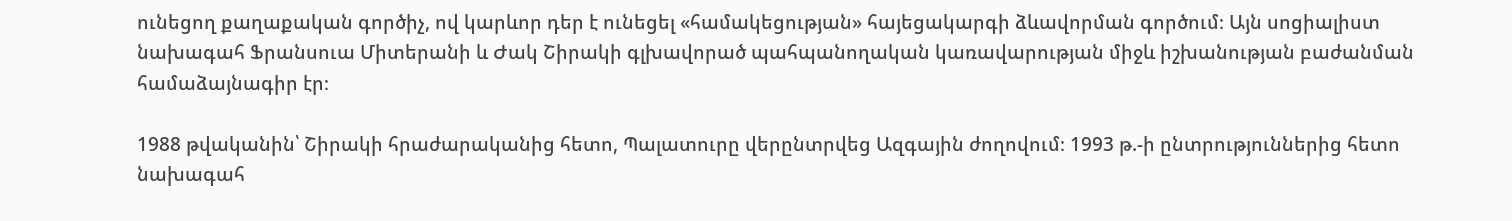ունեցող քաղաքական գործիչ, ով կարևոր դեր է ունեցել «համակեցության» հայեցակարգի ձևավորման գործում։ Այն սոցիալիստ նախագահ Ֆրանսուա Միտերանի և Ժակ Շիրակի գլխավորած պահպանողական կառավարության միջև իշխանության բաժանման համաձայնագիր էր։

1988 թվականին՝ Շիրակի հրաժարականից հետո, Պալատուրը վերընտրվեց Ազգային ժողովում։ 1993 թ.-ի ընտրություններից հետո նախագահ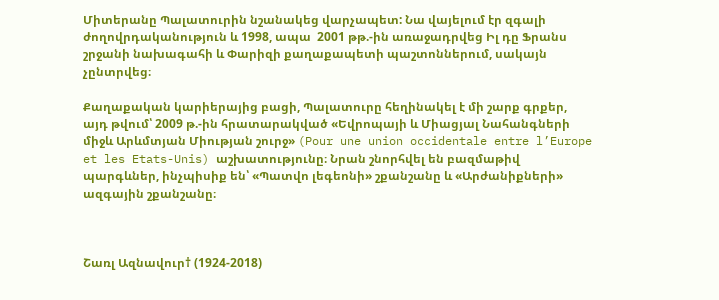Միտերանը Պալատուրին նշանակեց վարչապետ: Նա վայելում էր զգալի ժողովրդականություն և 1998, ապա  2001 թթ.-ին առաջադրվեց Իլ դը Ֆրանս շրջանի նախագահի և Փարիզի քաղաքապետի պաշտոններում, սակայն չընտրվեց։

Քաղաքական կարիերայից բացի, Պալատուրը հեղինակել է մի շարք գրքեր, այդ թվում՝ 2009 թ.-ին հրատարակված «Եվրոպայի և Միացյալ Նահանգների միջև Արևմտյան Միության շուրջ» (Pour une union occidentale entre l’Europe et les Etats-Unis) աշխատությունը։ Նրան շնորհվել են բազմաթիվ պարգևներ, ինչպիսիք են՝ «Պատվո լեգեոնի» շքանշանը և «Արժանիքների» ազգային շքանշանը։



Շառլ Ազնավուր† (1924-2018)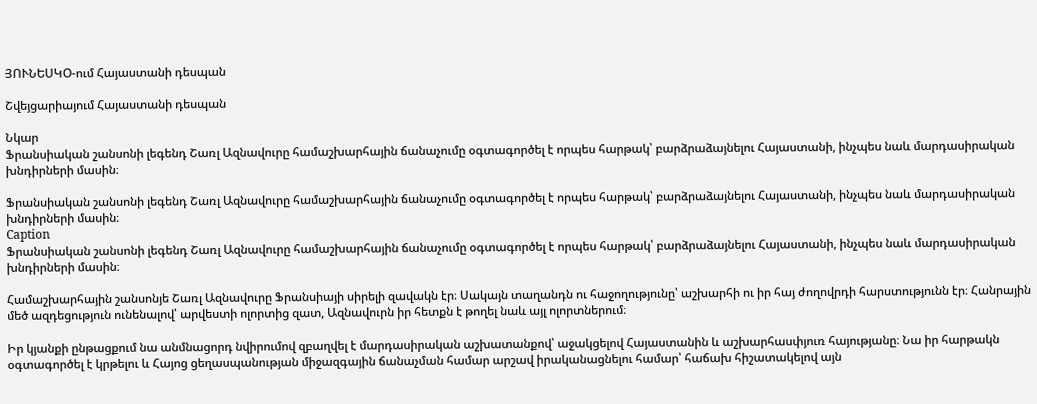ՅՈՒՆԵՍԿՕ-ում Հայաստանի դեսպան

Շվեյցարիայում Հայաստանի դեսպան

Նկար
Ֆրանսիական շանսոնի լեգենդ Շառլ Ազնավուրը համաշխարհային ճանաչումը օգտագործել է որպես հարթակ՝ բարձրաձայնելու Հայաստանի, ինչպես նաև մարդասիրական խնդիրների մասին։

Ֆրանսիական շանսոնի լեգենդ Շառլ Ազնավուրը համաշխարհային ճանաչումը օգտագործել է որպես հարթակ՝ բարձրաձայնելու Հայաստանի, ինչպես նաև մարդասիրական խնդիրների մասին։
Caption
Ֆրանսիական շանսոնի լեգենդ Շառլ Ազնավուրը համաշխարհային ճանաչումը օգտագործել է որպես հարթակ՝ բարձրաձայնելու Հայաստանի, ինչպես նաև մարդասիրական խնդիրների մասին։

Համաշխարհային շանսոնյե Շառլ Ազնավուրը Ֆրանսիայի սիրելի զավակն էր։ Սակայն տաղանդն ու հաջողությունը՝ աշխարհի ու իր հայ ժողովրդի հարստությունն էր։ Հանրային մեծ ազդեցություն ունենալով՝ արվեստի ոլորտից զատ, Ազնավուրն իր հետքն է թողել նաև այլ ոլորտներում։

Իր կյանքի ընթացքում նա անմնացորդ նվիրումով զբաղվել է մարդասիրական աշխատանքով՝ աջակցելով Հայաստանին և աշխարհասփյուռ հայությանը։ Նա իր հարթակն օգտագործել է կրթելու և Հայոց ցեղասպանության միջազգային ճանաչման համար արշավ իրականացնելու համար՝ հաճախ հիշատակելով այն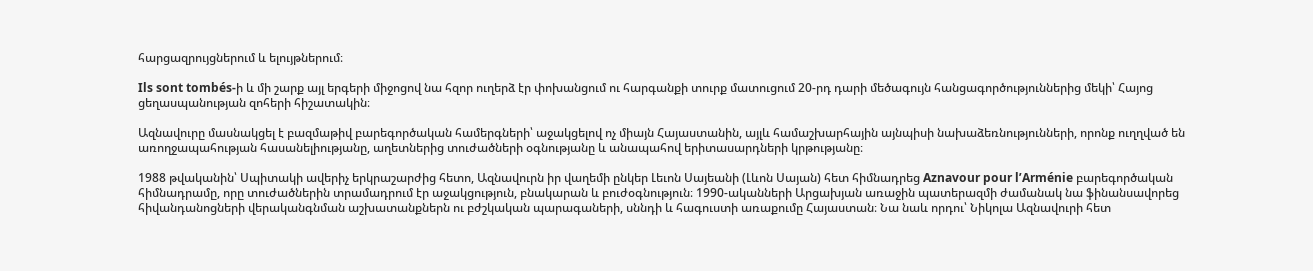հարցազրույցներում և ելույթներում։

Ils sont tombés-ի և մի շարք այլ երգերի միջոցով նա հզոր ուղերձ էր փոխանցում ու հարգանքի տուրք մատուցում 20-րդ դարի մեծագույն հանցագործություններից մեկի՝ Հայոց ցեղասպանության զոհերի հիշատակին։

Ազնավուրը մասնակցել է բազմաթիվ բարեգործական համերգների՝ աջակցելով ոչ միայն Հայաստանին, այլև համաշխարհային այնպիսի նախաձեռնությունների, որոնք ուղղված են առողջապահության հասանելիությանը, աղետներից տուժածների օգնությանը և անապահով երիտասարդների կրթությանը։

1988 թվականին՝ Սպիտակի ավերիչ երկրաշարժից հետո, Ազնավուրն իր վաղեմի ընկեր Լեւոն Սայեանի (Լևոն Սայան) հետ հիմնադրեց Aznavour pour l’Arménie բարեգործական հիմնադրամը, որը տուժածներին տրամադրում էր աջակցություն, բնակարան և բուժօգնություն։ 1990-ականների Արցախյան առաջին պատերազմի ժամանակ նա ֆինանսավորեց հիվանդանոցների վերականգնման աշխատանքներն ու բժշկական պարագաների, սննդի և հագուստի առաքումը Հայաստան։ Նա նաև որդու՝ Նիկոլա Ազնավուրի հետ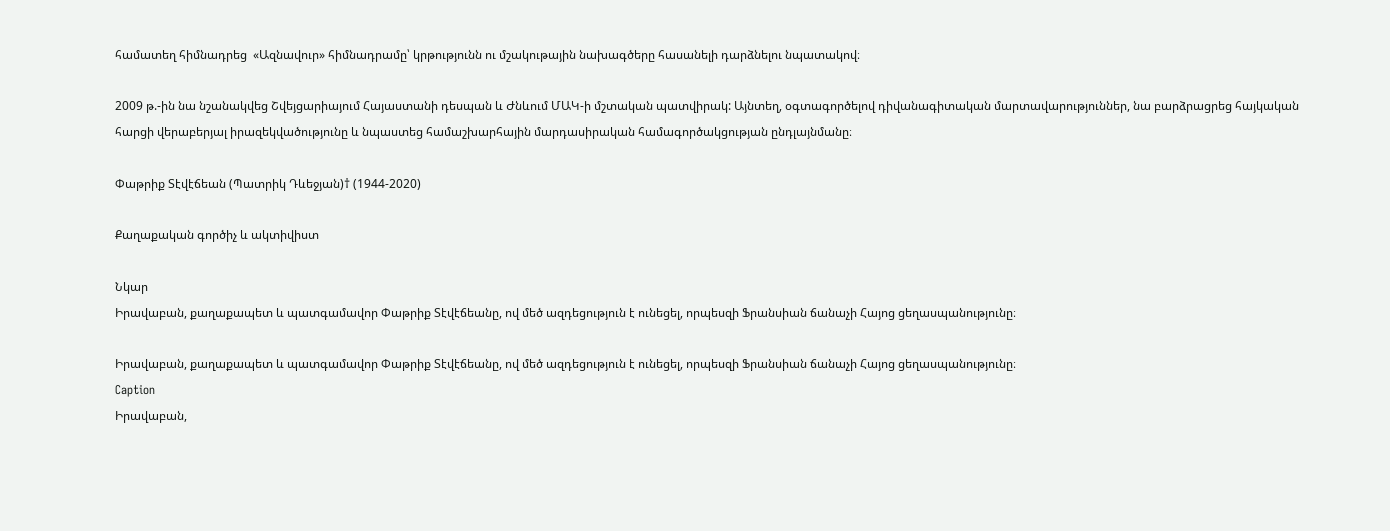համատեղ հիմնադրեց  «Ազնավուր» հիմնադրամը՝ կրթությունն ու մշակութային նախագծերը հասանելի դարձնելու նպատակով։

2009 թ.-ին նա նշանակվեց Շվեյցարիայում Հայաստանի դեսպան և Ժնևում ՄԱԿ-ի մշտական պատվիրակ: Այնտեղ, օգտագործելով դիվանագիտական մարտավարություններ, նա բարձրացրեց հայկական հարցի վերաբերյալ իրազեկվածությունը և նպաստեց համաշխարհային մարդասիրական համագործակցության ընդլայնմանը։

Փաթրիք Տէվէճեան (Պատրիկ Դևեջյան)† (1944-2020)

Քաղաքական գործիչ և ակտիվիստ

Նկար
Իրավաբան, քաղաքապետ և պատգամավոր Փաթրիք Տէվէճեանը, ով մեծ ազդեցություն է ունեցել, որպեսզի Ֆրանսիան ճանաչի Հայոց ցեղասպանությունը։

Իրավաբան, քաղաքապետ և պատգամավոր Փաթրիք Տէվէճեանը, ով մեծ ազդեցություն է ունեցել, որպեսզի Ֆրանսիան ճանաչի Հայոց ցեղասպանությունը։
Caption
Իրավաբան,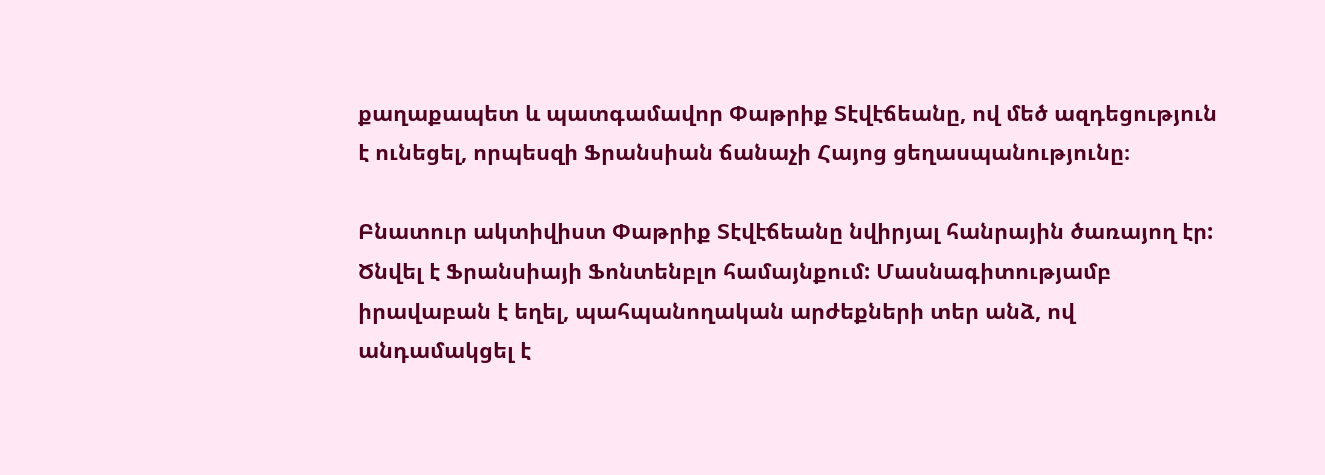քաղաքապետ և պատգամավոր Փաթրիք Տէվէճեանը, ով մեծ ազդեցություն է ունեցել, որպեսզի Ֆրանսիան ճանաչի Հայոց ցեղասպանությունը։

Բնատուր ակտիվիստ Փաթրիք Տէվէճեանը նվիրյալ հանրային ծառայող էր: Ծնվել է Ֆրանսիայի Ֆոնտենբլո համայնքում: Մասնագիտությամբ իրավաբան է եղել, պահպանողական արժեքների տեր անձ, ով անդամակցել է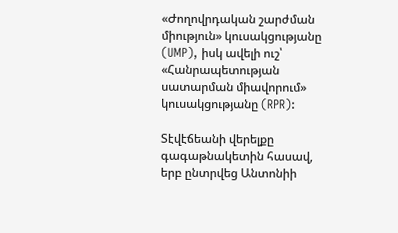«Ժողովրդական շարժման միություն» կուսակցությանը (UMP), իսկ ավելի ուշ՝ «Հանրապետության սատարման միավորում» կուսակցությանը (RPR):

Տէվէճեանի վերելքը գագաթնակետին հասավ, երբ ընտրվեց Անտոնիի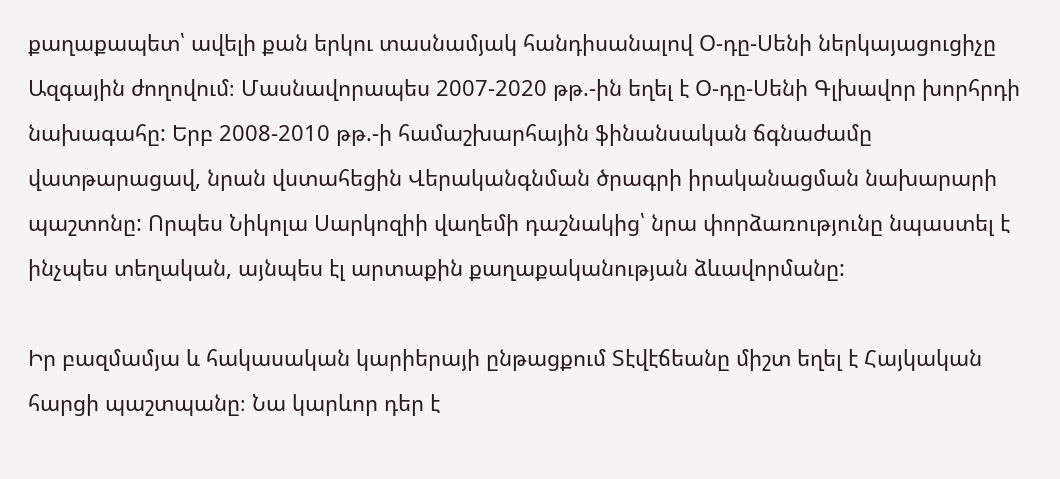քաղաքապետ՝ ավելի քան երկու տասնամյակ հանդիսանալով Օ-դը-Սենի ներկայացուցիչը Ազգային ժողովում։ Մասնավորապես 2007-2020 թթ.-ին եղել է Օ-դը-Սենի Գլխավոր խորհրդի նախագահը: Երբ 2008-2010 թթ.-ի համաշխարհային ֆինանսական ճգնաժամը վատթարացավ, նրան վստահեցին Վերականգնման ծրագրի իրականացման նախարարի պաշտոնը: Որպես Նիկոլա Սարկոզիի վաղեմի դաշնակից՝ նրա փորձառությունը նպաստել է ինչպես տեղական, այնպես էլ արտաքին քաղաքականության ձևավորմանը:

Իր բազմամյա և հակասական կարիերայի ընթացքում Տէվէճեանը միշտ եղել է Հայկական հարցի պաշտպանը։ Նա կարևոր դեր է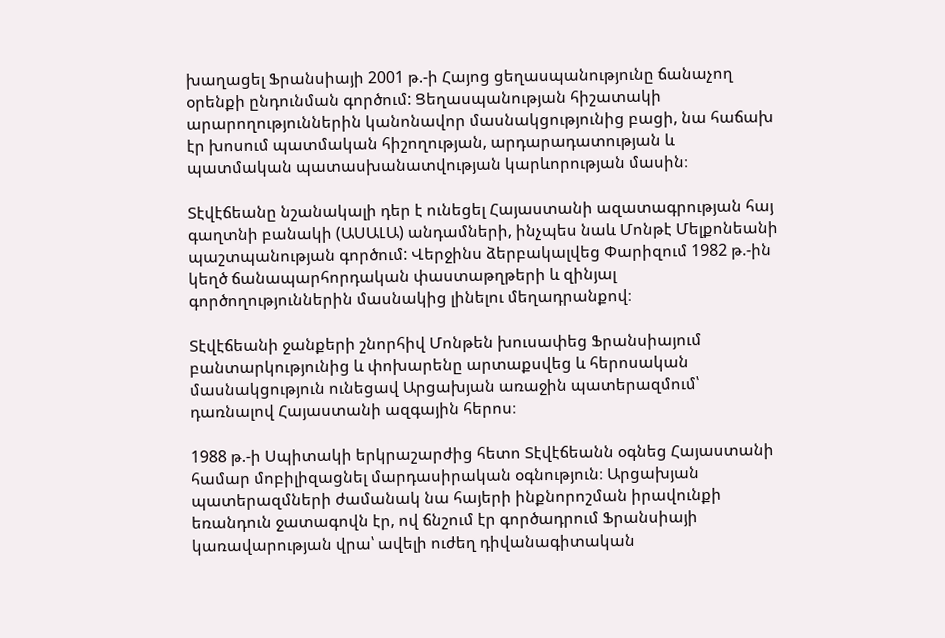խաղացել Ֆրանսիայի 2001 թ.-ի Հայոց ցեղասպանությունը ճանաչող օրենքի ընդունման գործում: Ցեղասպանության հիշատակի արարողություններին կանոնավոր մասնակցությունից բացի, նա հաճախ էր խոսում պատմական հիշողության, արդարադատության և պատմական պատասխանատվության կարևորության մասին։

Տէվէճեանը նշանակալի դեր է ունեցել Հայաստանի ազատագրության հայ գաղտնի բանակի (ԱՍԱԼԱ) անդամների, ինչպես նաև Մոնթէ Մելքոնեանի պաշտպանության գործում: Վերջինս ձերբակալվեց Փարիզում 1982 թ.-ին կեղծ ճանապարհորդական փաստաթղթերի և զինյալ գործողություններին մասնակից լինելու մեղադրանքով։

Տէվէճեանի ջանքերի շնորհիվ Մոնթեն խուսափեց Ֆրանսիայում բանտարկությունից և փոխարենը արտաքսվեց և հերոսական մասնակցություն ունեցավ Արցախյան առաջին պատերազմում՝ դառնալով Հայաստանի ազգային հերոս։

1988 թ.-ի Սպիտակի երկրաշարժից հետո Տէվէճեանն օգնեց Հայաստանի համար մոբիլիզացնել մարդասիրական օգնություն։ Արցախյան պատերազմների ժամանակ նա հայերի ինքնորոշման իրավունքի եռանդուն ջատագովն էր, ով ճնշում էր գործադրում Ֆրանսիայի կառավարության վրա՝ ավելի ուժեղ դիվանագիտական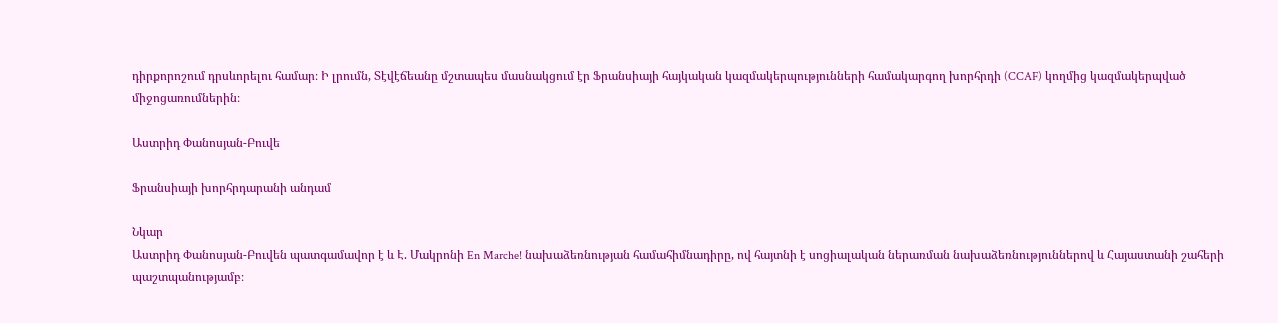դիրքորոշում դրսևորելու համար։ Ի լրումն, Տէվէճեանը մշտապես մասնակցում էր Ֆրանսիայի հայկական կազմակերպությունների համակարգող խորհրդի (CCAF) կողմից կազմակերպված միջոցառումներին։

Աստրիդ Փանոսյան-Բուվե

Ֆրանսիայի խորհրդարանի անդամ

Նկար
Աստրիդ Փանոսյան-Բուվեն պատգամավոր է և Է. Մակրոնի En Marche! նախաձեռնության համահիմնադիրը, ով հայտնի է սոցիալական ներառման նախաձեռնություններով և Հայաստանի շահերի պաշտպանությամբ։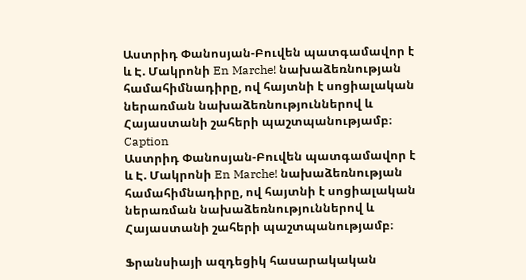Աստրիդ Փանոսյան-Բուվեն պատգամավոր է և Է. Մակրոնի En Marche! նախաձեռնության համահիմնադիրը, ով հայտնի է սոցիալական ներառման նախաձեռնություններով և Հայաստանի շահերի պաշտպանությամբ։
Caption
Աստրիդ Փանոսյան-Բուվեն պատգամավոր է և Է. Մակրոնի En Marche! նախաձեռնության համահիմնադիրը, ով հայտնի է սոցիալական ներառման նախաձեռնություններով և Հայաստանի շահերի պաշտպանությամբ։

Ֆրանսիայի ազդեցիկ հասարակական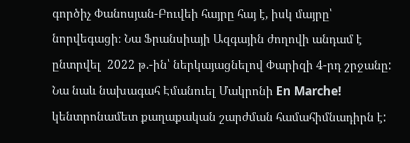գործիչ Փանոսյան-Բուվեի հայրը հայ է, իսկ մայրը՝ նորվեգացի։ Նա Ֆրանսիայի Ազգային ժողովի անդամ է ընտրվել  2022 թ.-ին՝ ներկայացնելով Փարիզի 4-րդ շրջանը: Նա նաև նախագահ Էմանուել Մակրոնի En Marche! կենտրոնամետ քաղաքական շարժման համահիմնադիրն է: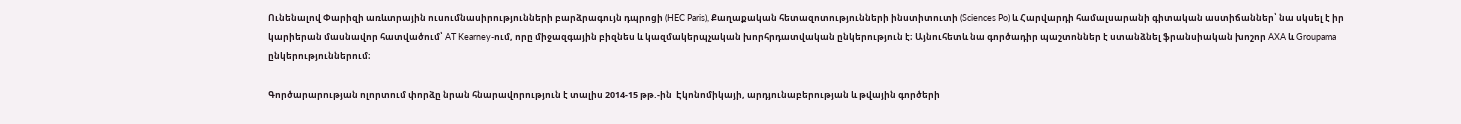Ունենալով Փարիզի առևտրային ուսումնասիրությունների բարձրագույն դպրոցի (HEC Paris), Քաղաքական հետազոտությունների ինստիտուտի (Sciences Po) և Հարվարդի համալսարանի գիտական աստիճաններ՝ նա սկսել է իր կարիերան մասնավոր հատվածում՝ AT Kearney-ում, որը միջազգային բիզնես և կազմակերպչական խորհրդատվական ընկերություն է։ Այնուհետև նա գործադիր պաշտոններ է ստանձնել ֆրանսիական խոշոր AXA և Groupama ընկերություններում։

Գործարարության ոլորտում փորձը նրան հնարավորություն է տալիս 2014-15 թթ.-ին  Էկոնոմիկայի, արդյունաբերության և թվային գործերի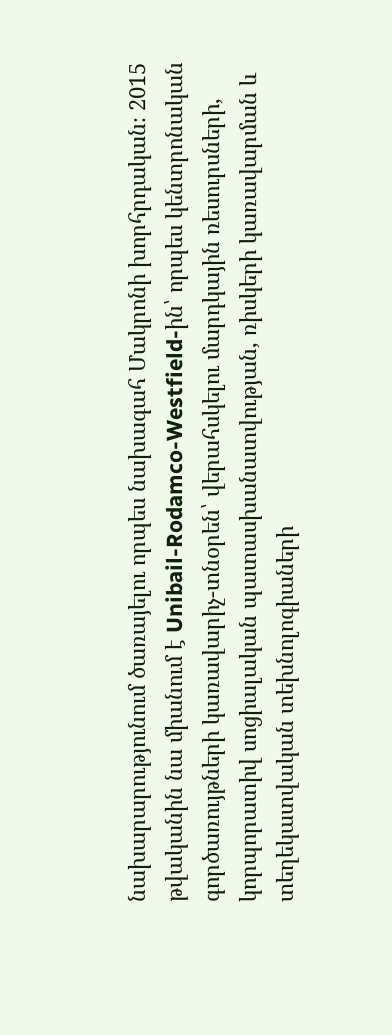նախարարությունում ծառայելու որպես նախագահ Մակրոնի խորհրդական։ 2015 թվականին նա միանում է Unibail-Rodamco-Westfield-ին՝ որպես կենտրոնական գործառույթների կառավարիչ-տնօրեն՝ վերահսկելու մարդկային ռեսուրսների, կորպորատիվ սոցիալական պատասխանատվության, ռիսկերի կառավարման և տեղեկատվական տեխնոլոգիաների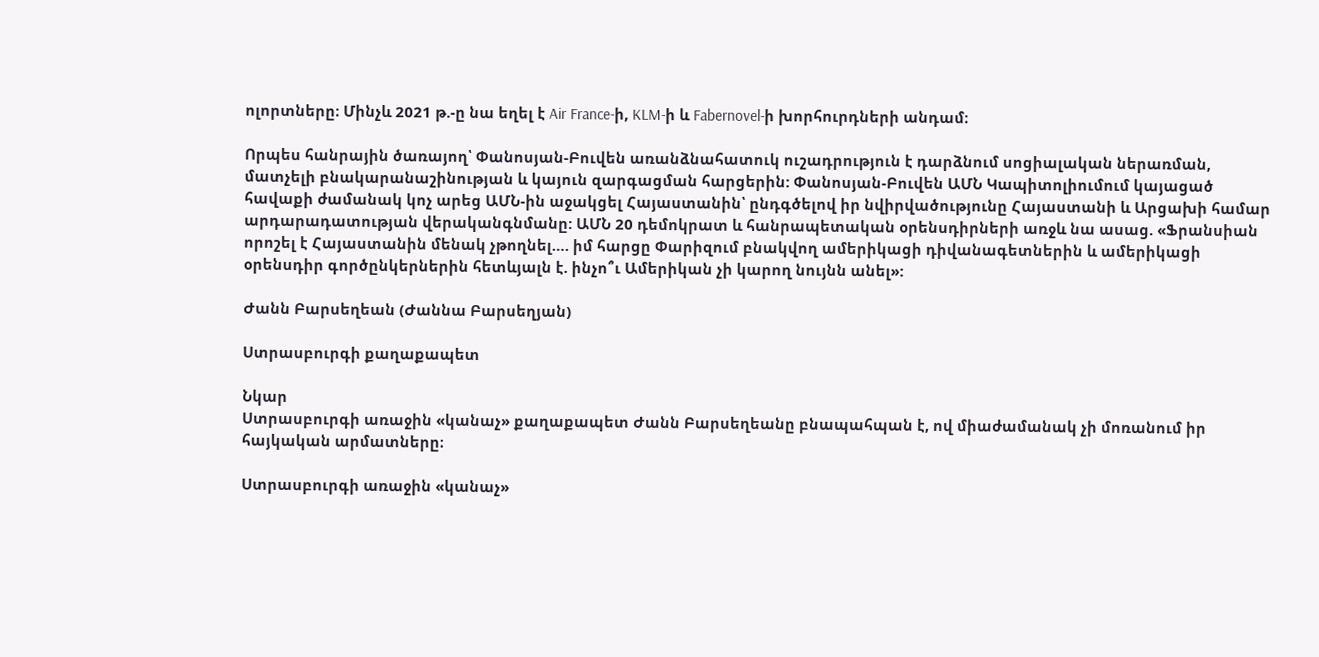ոլորտները։ Մինչև 2021 թ.-ը նա եղել է Air France-ի, KLM-ի և Fabernovel-ի խորհուրդների անդամ։

Որպես հանրային ծառայող՝ Փանոսյան-Բուվեն առանձնահատուկ ուշադրություն է դարձնում սոցիալական ներառման, մատչելի բնակարանաշինության և կայուն զարգացման հարցերին: Փանոսյան-Բուվեն ԱՄՆ Կապիտոլիումում կայացած հավաքի ժամանակ կոչ արեց ԱՄՆ-ին աջակցել Հայաստանին՝ ընդգծելով իր նվիրվածությունը Հայաստանի և Արցախի համար արդարադատության վերականգնմանը: ԱՄՆ 20 դեմոկրատ և հանրապետական օրենսդիրների առջև նա ասաց. «Ֆրանսիան որոշել է Հայաստանին մենակ չթողնել…. իմ հարցը Փարիզում բնակվող ամերիկացի դիվանագետներին և ամերիկացի օրենսդիր գործընկերներին հետևյալն է. ինչո՞ւ Ամերիկան չի կարող նույնն անել»:

Ժանն Բարսեղեան (Ժաննա Բարսեղյան)

Ստրասբուրգի քաղաքապետ

Նկար
Ստրասբուրգի առաջին «կանաչ» քաղաքապետ Ժանն Բարսեղեանը բնապահպան է, ով միաժամանակ չի մոռանում իր հայկական արմատները։

Ստրասբուրգի առաջին «կանաչ»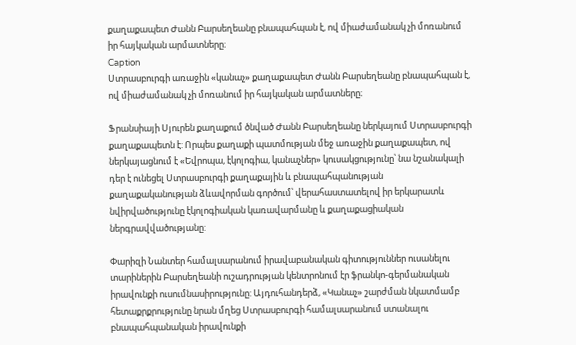քաղաքապետ Ժանն Բարսեղեանը բնապահպան է, ով միաժամանակ չի մոռանում իր հայկական արմատները։
Caption
Ստրասբուրգի առաջին «կանաչ» քաղաքապետ Ժանն Բարսեղեանը բնապահպան է, ով միաժամանակ չի մոռանում իր հայկական արմատները։

Ֆրանսիայի Սյուրեն քաղաքում ծնված Ժանն Բարսեղեանը ներկայում Ստրասբուրգի քաղաքապետն է: Որպես քաղաքի պատմության մեջ առաջին քաղաքապետ, ով ներկայացնում է «Եվրոպա, էկոլոգիա, կանաչներ» կուսակցությունը՝ նա նշանակալի դեր է ունեցել Ստրասբուրգի քաղաքային և բնապահպանության քաղաքականության ձևավորման գործում՝ վերահաստատելով իր երկարատև նվիրվածությունը էկոլոգիական կառավարմանը և քաղաքացիական ներգրավվածությանը:

Փարիզի Նանտեր համալսարանում իրավաբանական գիտություններ ուսանելու տարիներին Բարսեղեանի ուշադրության կենտրոնում էր ֆրանկո-գերմանական իրավունքի ուսումնասիրությունը: Այդուհանդերձ, «Կանաչ» շարժման նկատմամբ հետաքրքրությունը նրան մղեց Ստրասբուրգի համալսարանում ստանալու բնապահպանական իրավունքի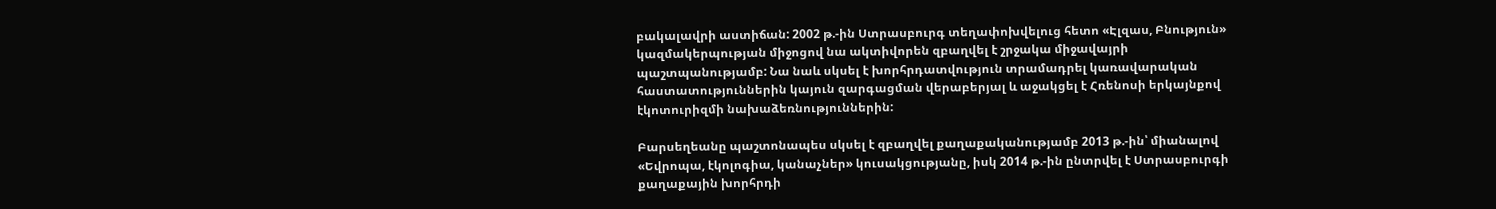բակալավրի աստիճան: 2002 թ.-ին Ստրասբուրգ տեղափոխվելուց հետո «Էլզաս, Բնություն» կազմակերպության միջոցով նա ակտիվորեն զբաղվել է շրջակա միջավայրի պաշտպանությամբ: Նա նաև սկսել է խորհրդատվություն տրամադրել կառավարական հաստատություններին կայուն զարգացման վերաբերյալ և աջակցել է Հռենոսի երկայնքով էկոտուրիզմի նախաձեռնություններին:

Բարսեղեանը պաշտոնապես սկսել է զբաղվել քաղաքականությամբ 2013 թ.-ին՝ միանալով «Եվրոպա, էկոլոգիա, կանաչներ» կուսակցությանը, իսկ 2014 թ.-ին ընտրվել է Ստրասբուրգի քաղաքային խորհրդի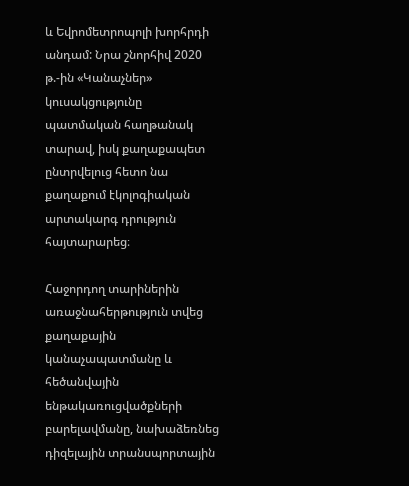և Եվրոմետրոպոլի խորհրդի անդամ: Նրա շնորհիվ 2020 թ.-ին «Կանաչներ» կուսակցությունը պատմական հաղթանակ տարավ, իսկ քաղաքապետ ընտրվելուց հետո նա քաղաքում էկոլոգիական արտակարգ դրություն հայտարարեց։

Հաջորդող տարիներին առաջնահերթություն տվեց քաղաքային կանաչապատմանը և հեծանվային ենթակառուցվածքների բարելավմանը, նախաձեռնեց դիզելային տրանսպորտային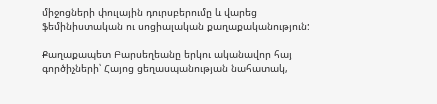միջոցների փուլային դուրսբերումը և վարեց ֆեմինիստական ու սոցիալական քաղաքականություն:

Քաղաքապետ Բարսեղեանը երկու ականավոր հայ գործիչների՝ Հայոց ցեղասպանության նահատակ,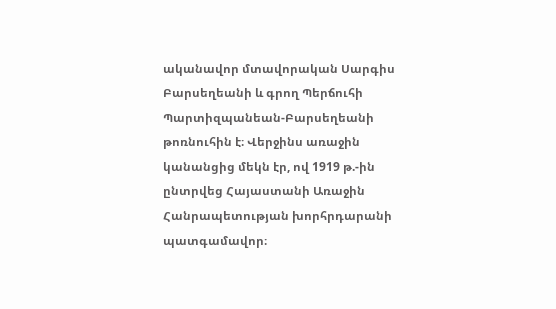ականավոր մտավորական Սարգիս Բարսեղեանի և գրող Պերճուհի Պարտիզպանեան-Բարսեղեանի թոռնուհին է։ Վերջինս առաջին կանանցից մեկն էր, ով 1919 թ.-ին ընտրվեց Հայաստանի Առաջին Հանրապետության խորհրդարանի պատգամավոր։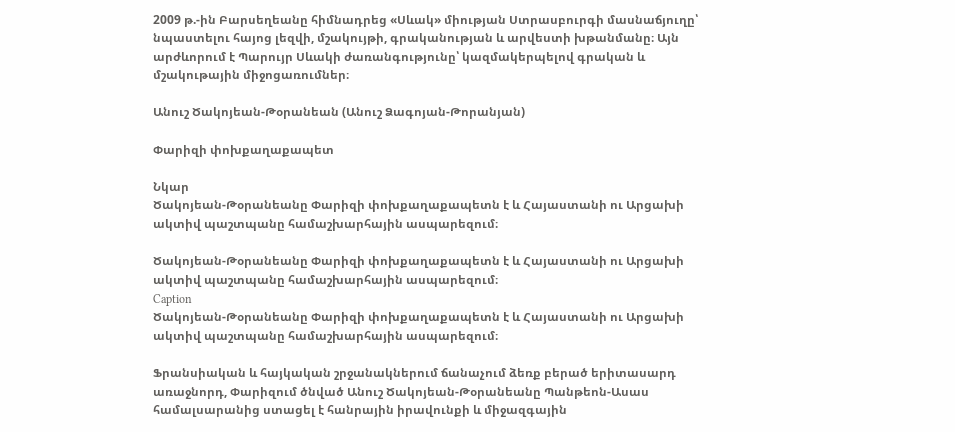2009 թ.-ին Բարսեղեանը հիմնադրեց «Սևակ» միության Ստրասբուրգի մասնաճյուղը՝ նպաստելու հայոց լեզվի, մշակույթի, գրականության և արվեստի խթանմանը։ Այն արժևորում է Պարույր Սևակի ժառանգությունը՝ կազմակերպելով գրական և մշակութային միջոցառումներ։

Անուշ Ծակոյեան-Թօրանեան (Անուշ Ձագոյան-Թորանյան)

Փարիզի փոխքաղաքապետ

Նկար
Ծակոյեան-Թօրանեանը Փարիզի փոխքաղաքապետն է և Հայաստանի ու Արցախի ակտիվ պաշտպանը համաշխարհային ասպարեզում։

Ծակոյեան-Թօրանեանը Փարիզի փոխքաղաքապետն է և Հայաստանի ու Արցախի ակտիվ պաշտպանը համաշխարհային ասպարեզում։
Caption
Ծակոյեան-Թօրանեանը Փարիզի փոխքաղաքապետն է և Հայաստանի ու Արցախի ակտիվ պաշտպանը համաշխարհային ասպարեզում։

Ֆրանսիական և հայկական շրջանակներում ճանաչում ձեռք բերած երիտասարդ առաջնորդ, Փարիզում ծնված Անուշ Ծակոյեան-Թօրանեանը Պանթեոն-Ասաս համալսարանից ստացել է հանրային իրավունքի և միջազգային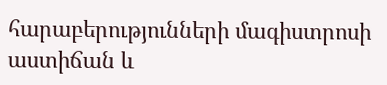հարաբերությունների մագիստրոսի աստիճան և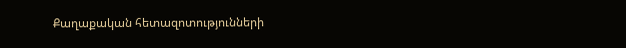Քաղաքական հետազոտությունների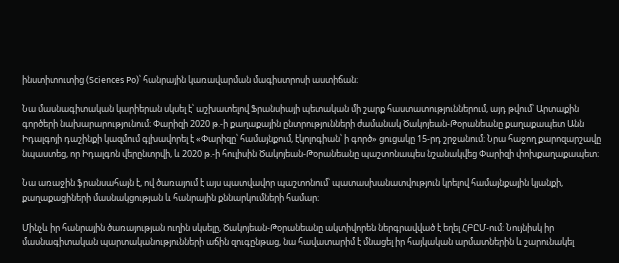ինստիտուտից (Sciences Po)՝ հանրային կառավարման մագիստրոսի աստիճան։

Նա մասնագիտական կարիերան սկսել է՝ աշխատելով Ֆրանսիայի պետական մի շարք հաստատություններում, այդ թվում՝ Արտաքին գործերի նախարարությունում։ Փարիզի 2020 թ.-ի քաղաքային ընտրությունների ժամանակ Ծակոյեան-Թօրանեանը քաղաքապետ Անն Իդալգոյի դաշինքի կազմում գլխավորել է «Փարիզը՝ համայնքում, էկոլոգիան՝ ի գործ» ցուցակը 15-րդ շրջանում։ Նրա հաջող քարոզարշավը նպաստեց, որ Իդալգոն վերընտրվի, և 2020 թ.-ի հուլիսին Ծակոյեան-Թօրանեանը պաշտոնապես նշանակվեց Փարիզի փոխքաղաքապետ։

Նա առաջին ֆրանսահայն է, ով ծառայում է այս պատվավոր պաշտոնում՝ պատասխանատվություն կրելով համայնքային կյանքի, քաղաքացիների մասնակցության և հանրային քննարկումների համար։

Մինչև իր հանրային ծառայության ուղին սկսելը, Ծակոյեան-Թօրանեանը ակտիվորեն ներգրավված է եղել ՀԲԸՄ-ում: Նույնիսկ իր մասնագիտական պարտականությունների աճին զուգընթաց, նա հավատարիմ է մնացել իր հայկական արմատներին և շարունակել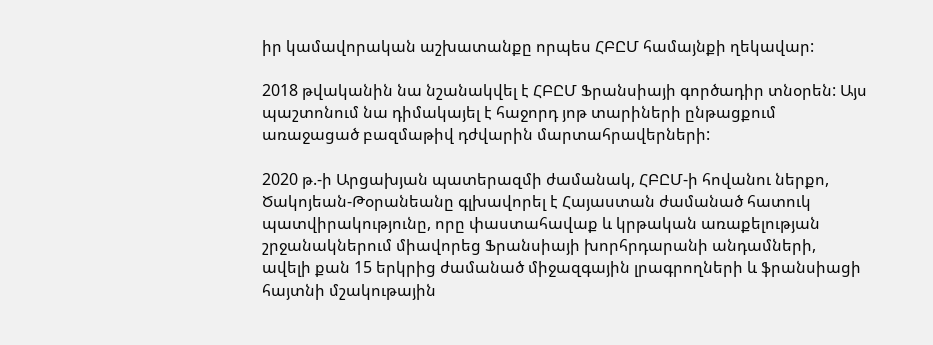իր կամավորական աշխատանքը որպես ՀԲԸՄ համայնքի ղեկավար:

2018 թվականին նա նշանակվել է ՀԲԸՄ Ֆրանսիայի գործադիր տնօրեն: Այս պաշտոնում նա դիմակայել է հաջորդ յոթ տարիների ընթացքում առաջացած բազմաթիվ դժվարին մարտահրավերների:

2020 թ.-ի Արցախյան պատերազմի ժամանակ, ՀԲԸՄ-ի հովանու ներքո, Ծակոյեան-Թօրանեանը գլխավորել է Հայաստան ժամանած հատուկ պատվիրակությունը, որը փաստահավաք և կրթական առաքելության շրջանակներում միավորեց Ֆրանսիայի խորհրդարանի անդամների, ավելի քան 15 երկրից ժամանած միջազգային լրագրողների և ֆրանսիացի հայտնի մշակութային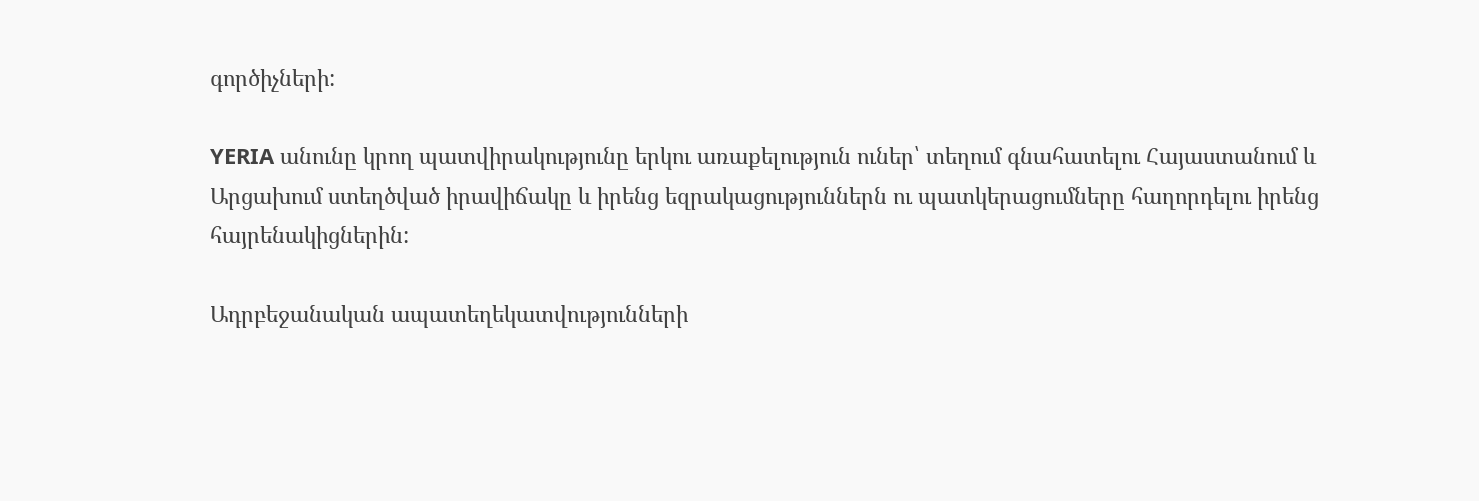գործիչների:

YERIA անունը կրող պատվիրակությունը երկու առաքելություն ուներ՝ տեղում գնահատելու Հայաստանում և Արցախում ստեղծված իրավիճակը և իրենց եզրակացություններն ու պատկերացումները հաղորդելու իրենց հայրենակիցներին:

Ադրբեջանական ապատեղեկատվությունների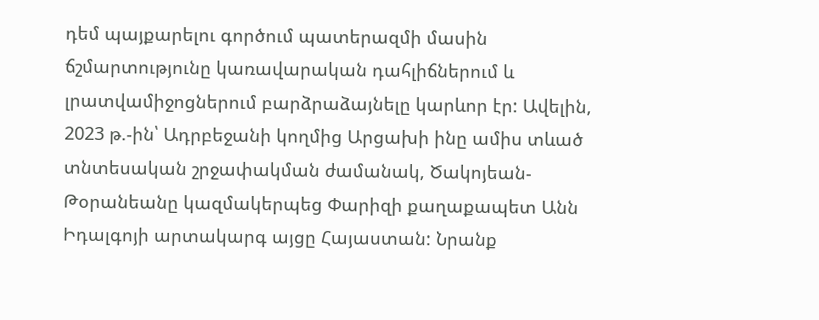դեմ պայքարելու գործում պատերազմի մասին ճշմարտությունը կառավարական դահլիճներում և լրատվամիջոցներում բարձրաձայնելը կարևոր էր: Ավելին, 2023 թ.-ին՝ Ադրբեջանի կողմից Արցախի ինը ամիս տևած տնտեսական շրջափակման ժամանակ, Ծակոյեան-Թօրանեանը կազմակերպեց Փարիզի քաղաքապետ Անն Իդալգոյի արտակարգ այցը Հայաստան: Նրանք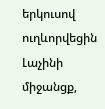երկուսով ուղևորվեցին Լաչինի միջանցք,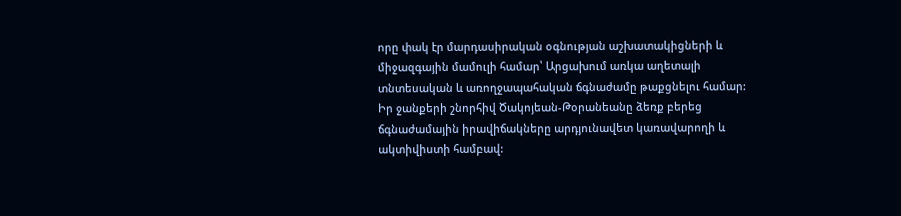որը փակ էր մարդասիրական օգնության աշխատակիցների և միջազգային մամուլի համար՝ Արցախում առկա աղետալի տնտեսական և առողջապահական ճգնաժամը թաքցնելու համար: Իր ջանքերի շնորհիվ Ծակոյեան-Թօրանեանը ձեռք բերեց ճգնաժամային իրավիճակները արդյունավետ կառավարողի և ակտիվիստի համբավ: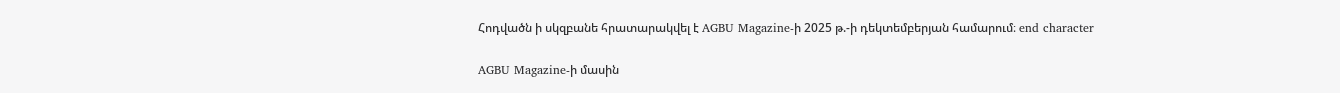Հոդվածն ի սկզբանե հրատարակվել է AGBU Magazine-ի 2025 թ.-ի դեկտեմբերյան համարում։ end character

AGBU Magazine-ի մասին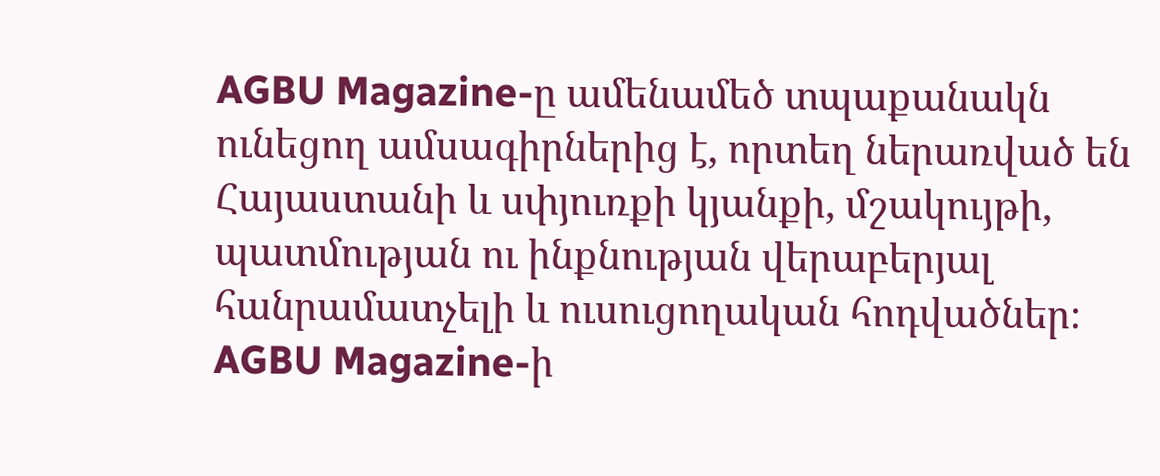AGBU Magazine-ը ամենամեծ տպաքանակն ունեցող ամսագիրներից է, որտեղ ներառված են Հայաստանի և սփյուռքի կյանքի, մշակույթի, պատմության ու ինքնության վերաբերյալ հանրամատչելի և ուսուցողական հոդվածներ։ AGBU Magazine-ի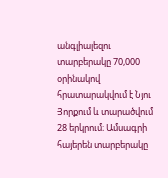անգլիալեզու տարբերակը 70,000 օրինակով հրատարակվում է Նյու Յորքում և տարածվում 28 երկրում։ Ամսագրի հայերեն տարբերակը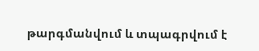թարգմանվում և տպագրվում է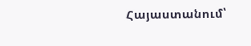Հայաստանում՝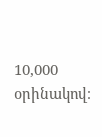10,000 օրինակով։